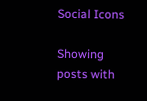Social Icons

Showing posts with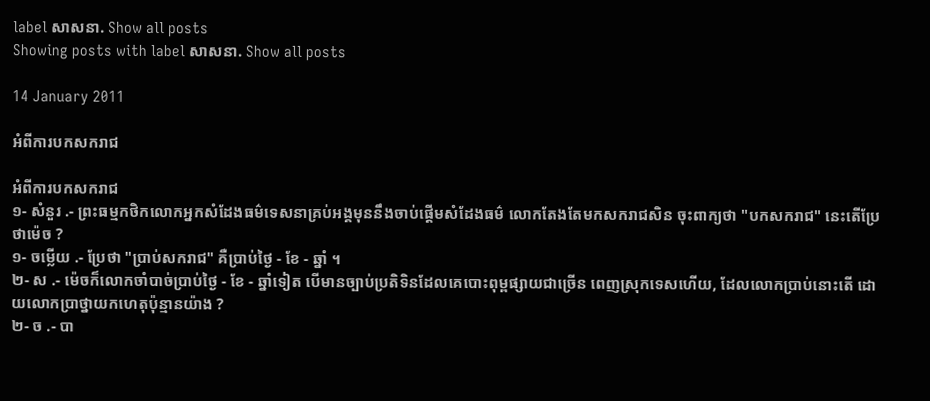label សាសនា. Show all posts
Showing posts with label សាសនា. Show all posts

14 January 2011

អំពីការបកសករាជ

អំពីការបកសករាជ
១- សំនួរ .- ព្រះធម្មកថិកលោកអ្នកសំដែងធម៌ទេសនាគ្រប់អង្គមុននឹងចាប់ផ្ដើមសំដែងធម៌ លោកតែងតែមកសករាជសិន ចុះពាក្យថា "បកសករាជ" នេះតើប្រែថាម៉េច ?
១- ចម្លើយ .- ប្រែថា "ប្រាប់សករាជ" គឺប្រាប់ថ្ងៃ - ខែ - ឆ្នាំ ។
២- ស .- ម៉េចក៏លោកចាំបាច់ប្រាប់ថ្ងៃ - ខែ - ឆ្នាំទៀត បើមានច្បាប់ប្រតិទិនដែលគេបោះពុម្ពផ្សាយជាច្រើន ពេញស្រុកទេសហើយ, ដែលលោកប្រាប់នោះតើ ដោយលោកប្រាថ្នាយកហេតុប៉ុន្មានយ៉ាង ?
២- ច .- បា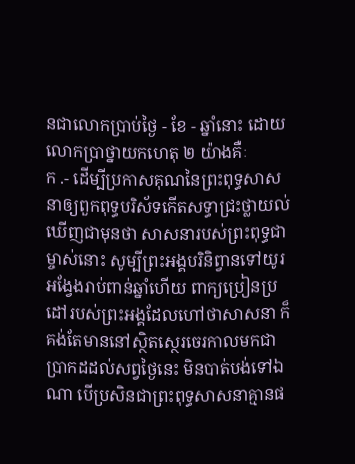នជាលោកប្រាប់ថ្ងៃ - ខែ - ឆ្នាំនោះ ដោយលោកប្រាថ្នាយកហេតុ ២ យ៉ាងគឺៈ
ក .- ដើម្បីប្រកាសគុណនៃព្រះពុទ្ធសាសនាឲ្យពួកពុទ្ធបរិស័ទកើតសទ្ធាជ្រះថ្លាយល់ឃើញជាមុនថា សាសនារបស់ព្រះពុទ្ធជាម្ចាស់នោះ សូម្បីព្រះអង្គបរិនិព្វានទៅយូរអង្វែងរាប់ពាន់ឆ្នាំហើយ ពាក្យប្រៀនប្រដៅរបស់ព្រះអង្គដែលហៅថាសាសនា ក៏គង់តែមាននៅស្ថិតស្ថេរចេរកាលមកជាប្រាកដដល់សព្វថ្ងៃនេះ មិនបាត់បង់ទៅឯណា បើប្រសិនជាព្រះពុទ្ធសាសនាគ្មានផ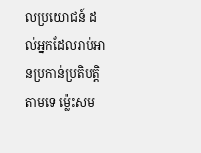លប្រយោជន៍ ដល់អ្នកដែលរាប់អានប្រកាន់ប្រតិបត្តិតាមទេ ម្ល៉េះសម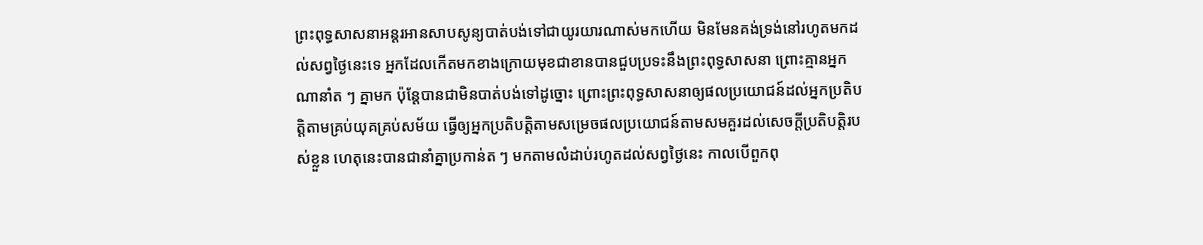ព្រះពុទ្ធសាសនាអន្ដរអានសាបសូន្យបាត់បង់ទៅជាយូរយារណាស់មកហើយ មិនមែនគង់ទ្រង់នៅរហូតមកដល់សព្វថ្ងៃនេះទេ អ្នកដែលកើតមកខាងក្រោយមុខជាខានបានជួបប្រទះនឹងព្រះពុទ្ធសាសនា ព្រោះគ្មានអ្នកណានាំត ៗ គ្នាមក ប៉ុន្តែបានជាមិនបាត់បង់ទៅដូច្នោះ ព្រោះព្រះពុទ្ធសាសនាឲ្យផលប្រយោជន៍ដល់អ្នកប្រតិបត្តិតាមគ្រប់យុគគ្រប់សម័យ ធ្វើឲ្យអ្នកប្រតិបត្តិតាមសម្រេចផលប្រយោជន៍តាមសមគួរដល់សេចក្ដីប្រតិបត្តិរបស់ខ្លួន ហេតុនេះបានជានាំគ្នាប្រកាន់ត ៗ មកតាមលំដាប់រហូតដល់សព្វថ្ងៃនេះ កាលបើពួកពុ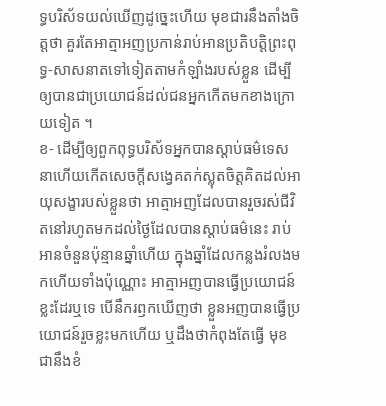ទ្ធបរិស័ទយល់ឃើញដូច្នេះហើយ មុខជារនឹងតាំងចិត្តថា គួរតែអាត្មាអញប្រកាន់រាប់អានប្រតិបត្តិព្រះពុទ្ធ-សាសនាតទៅទៀតតាមកំឡាំងរបស់ខ្លួន ដើម្បីឲ្យបានជាប្រយោជន៍ដល់ជនអ្នកកើតមកខាងក្រោយទៀត ។
ខ- ដើម្បីឲ្យពួកពុទ្ធបរិស័ទអ្នកបានស្ដាប់ធម៌ទេសនាហើយកើតសេចក្ដីសង្វេគតក់ស្លុតចិត្តគិតដល់អាយុសង្ខារបស់ខ្លួនថា អាត្មាអញដែលបានរួចរស់ជីវិតនៅរហូតមកដល់ថ្ងៃដែលបានស្ដាប់ធម៌នេះ រាប់អានចំនួនប៉ុន្មានឆ្នាំហើយ ក្នុងឆ្នាំដែលកន្លងរំលងមកហើយទាំងប៉ុណ្ណោះ អាត្មាអញបានធ្វើប្រយោជន៍ខ្លះដែរឬទេ បើនឹករឭកឃើញថា ខ្លួនអញបានធ្វើប្រយោជន៍រួចខ្លះមកហើយ ឬដឹងថាកំពុងតែធ្វើ មុខជានឹងខំ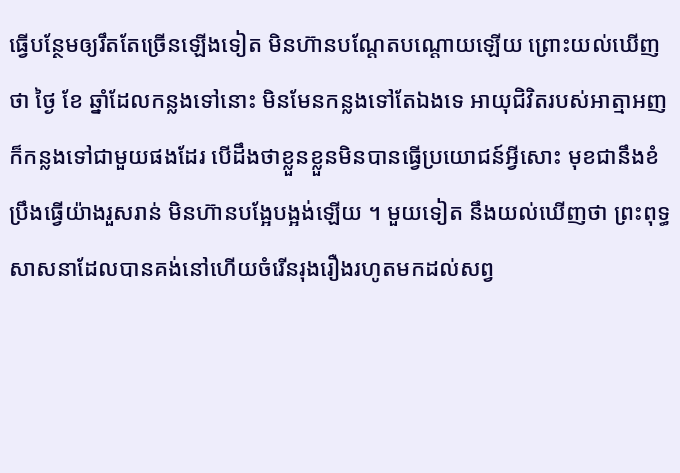ធ្វើបន្ថែមឲ្យរឹតតែច្រើនឡើងទៀត មិនហ៊ានបណ្ដែតបណ្ដោយឡើយ ព្រោះយល់ឃើញថា ថ្ងៃ ខែ ឆ្នាំដែលកន្លងទៅនោះ មិនមែនកន្លងទៅតែឯងទេ អាយុជិវិតរបស់អាត្មាអញ ក៏កន្លងទៅជាមួយផងដែរ បើដឹងថាខ្លួនខ្លួនមិនបានធ្វើប្រយោជន៍អ្វីសោះ មុខជានឹងខំប្រឹងធ្វើយ៉ាងរួសរាន់ មិនហ៊ានបង្អែបង្អង់ឡើយ ។ មួយទៀត នឹងយល់ឃើញថា ព្រះពុទ្ធសាសនាដែលបានគង់នៅហើយចំរើនរុងរឿងរហូតមកដល់សព្វ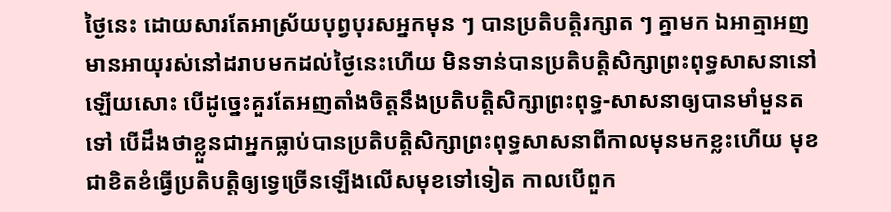ថ្ងៃនេះ ដោយសារតែអាស្រ័យបុព្វបុរសអ្នកមុន ៗ បានប្រតិបត្តិរក្សាត ៗ គ្នាមក ឯអាត្មាអញមានអាយុរស់នៅដរាបមកដល់ថ្ងៃនេះហើយ មិនទាន់បានប្រតិបត្តិសិក្សាព្រះពុទ្ធសាសនានៅឡើយសោះ បើដូច្នេះគួរតែអញតាំងចិត្តនឹងប្រតិបត្តិសិក្សាព្រះពុទ្ធ-សាសនាឲ្យបានមាំមួនតទៅ បើដឹងថាខ្លួនជាអ្នកធ្លាប់បានប្រតិបត្តិសិក្សាព្រះពុទ្ធសាសនាពីកាលមុនមកខ្លះហើយ មុខជាខិតខំធ្វើប្រតិបត្តិឲ្យទ្វេច្រើនឡើងលើសមុខទៅទៀត កាលបើពួក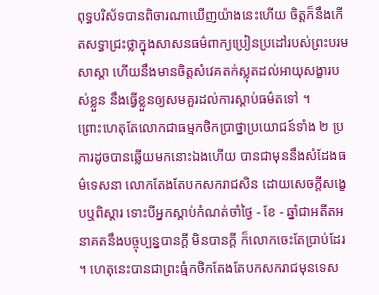ពុទ្ធបរិស័ទបានពិចារណាឃើញយ៉ាងនេះហើយ ចិត្តក៏នឹងកើតសទ្ធាជ្រះថ្លាក្នុងសាសនធម៌ពាក្យប្រៀនប្រដៅរបស់ព្រះបរមសាស្ដា ហើយនឹងមានចិត្តសំវេគតក់ស្លុតដល់អាយុសង្ខារបស់ខ្លួន នឹងធ្វើខ្លួនឲ្យសមគួរដល់ការស្ដាប់ធម៌តទៅ ។
ព្រោះហេតុតែលោកជាធម្មកថិកប្រាថ្នាប្រយោជន៍ទាំង ២ ប្រការដូចបានឆ្លើយមកនោះឯងហើយ បានជាមុននឹងសំដែងធម៌ទេសនា លោកតែងតែបកសករាជសិន ដោយសេចក្ដីសង្ខេបឬពិស្ដារ ទោះបីអ្នកស្ដាប់កំណត់ចាំថ្ងៃ - ខែ - ឆ្នាំជាអតីតអនាគតនឹងបច្ចុប្បន្នបានក្ដី មិនបានក្ដី ក៏លោកចេះតែប្រាប់ដែរ ។ ហេតុនេះបានជាព្រះធំ្មកថិកតែងតែបកសករាជមុនទេស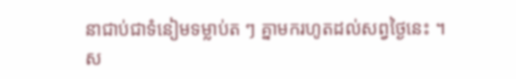នាជាប់ជាទំនៀមទម្លាប់ត ៗ គ្នាមករហូតដល់សព្វថ្ងៃនេះ ។
ស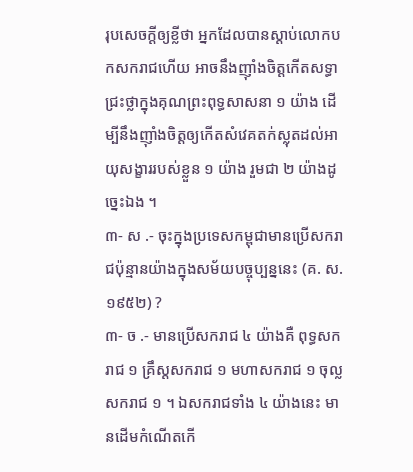រុបសេចក្ដីឲ្យខ្លីថា អ្នកដែលបានស្ដាប់លោកបកសករាជហើយ អាចនឹងញ៉ាំងចិត្តកើតសទ្ធាជ្រះថ្លាក្នុងគុណព្រះពុទ្ធសាសនា ១ យ៉ាង ដើម្បីនឹងញ៉ាំងចិត្តឲ្យកើតសំវេគតក់ស្លុតដល់អាយុសង្ខាររបស់ខ្លួន ១ យ៉ាង រួមជា ២ យ៉ាងដូច្នេះឯង ។
៣- ស .- ចុះក្នុងប្រទេសកម្ពុជាមានប្រើសករាជប៉ុន្មានយ៉ាងក្នុងសម័យបច្ចុប្បន្ននេះ (គ. ស. ១៩៥២) ?
៣- ច .- មានប្រើសករាជ ៤ យ៉ាងគឺ ពុទ្ធសករាជ ១ គ្រឹស្ដសករាជ ១ មហាសករាជ ១ ចុល្លសករាជ ១ ។ ឯសករាជទាំង ៤ យ៉ាងនេះ មានដើមកំណើតកើ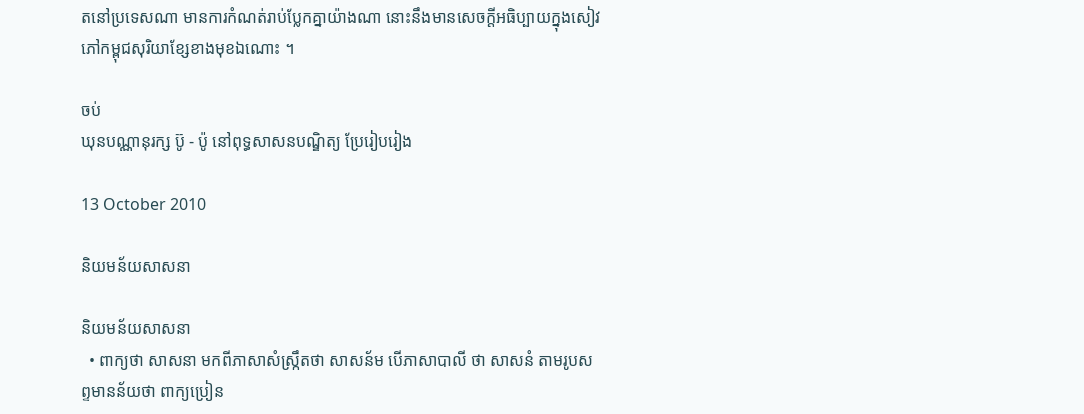តនៅប្រទេសណា មានការកំណត់រាប់ប្លែកគ្នាយ៉ាងណា នោះនឹងមានសេចក្ដីអធិប្បាយក្នុងសៀវភៅកម្ពុជសុរិយាខ្សែខាងមុខឯណោះ ។

ចប់
ឃុនបណ្ណានុរក្ស ប៊ូ - ប៉ូ នៅពុទ្ធសាសនបណ្ឌិត្យ ប្រែរៀបរៀង

13 October 2010

និយមន័យសាសនា

និយមន័យសាសនា
  • ពាក្យថា សាសនា មកពីភាសាសំស្ក្រឹតថា សាសន័ម បើភាសាបាលី ថា សាសនំ តាមរូបសព្ទមានន័យថា ពាក្យប្រៀន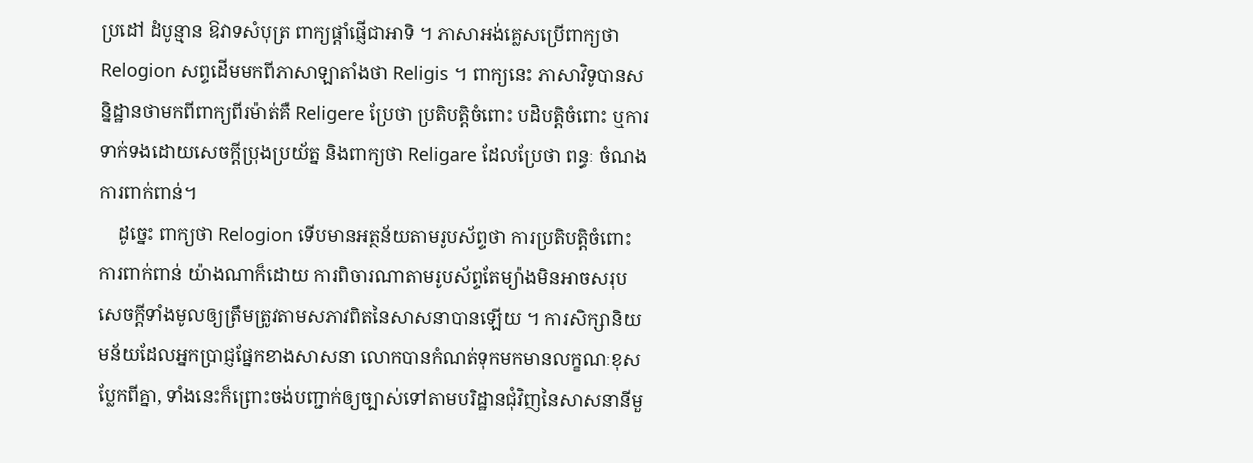ប្រដៅ ដំបូន្មាន ឱវាទសំបុត្រ ពាក្យផ្ដាំផ្ញើជាអាទិ ។ ភាសាអង់គ្លេសប្រើពាក្យថា Relogion សព្ទដើមមកពីភាសាឡាតាំងថា Religis ។ ពាក្យនេះ ភាសាវិទូបានសន្និដ្ឋានថាមកពីពាក្យពីរម៉ាត់គឺ Religere ប្រែថា ប្រតិបត្តិចំពោះ បដិបត្តិចំពោះ ឬការទាក់ទងដោយសេចក្ដីប្រុងប្រយ័ត្ន និងពាក្យថា Religare ដែលប្រែថា ពន្ធៈ ចំណង ការពាក់ពាន់។
    ដូច្នេះ ពាក្យថា Relogion ទើបមានអត្ថន័យតាមរូបស័ព្ទថា ការប្រតិបត្តិចំពោះ ការពាក់ពាន់ យ៉ាងណាក៏ដោយ ការពិចារណាតាមរូបស័ព្ទតែម្យ៉ាងមិនអាចសរុបសេចក្ដីទាំងមូលឲ្យត្រឹមត្រូវតាមសភាវពិតនៃសាសនាបានឡើយ ។ ការសិក្សានិយមន័យដែលអ្នកប្រាជ្ញផ្នែកខាងសាសនា លោកបានកំណត់ទុកមកមានលក្ខណៈខុសប្លែកពីគ្នា, ទាំងនេះក៏ព្រោះចង់បញ្ជាក់ឲ្យច្បាស់ទៅតាមបរិដ្ឋានជុំវិញនៃសាសនានីមួ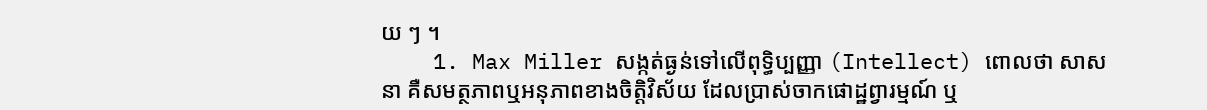យ ៗ ។
    1. Max Miller សង្កត់ធ្ងន់ទៅលើពុទ្ធិប្បញ្ញា (Intellect) ពោលថា សាសនា គឺសមត្ថភាពឬអនុភាពខាងចិត្តិវិស័យ ដែលប្រាស់ចាកផោដ្ឋព្វារម្មណ៍ ឬ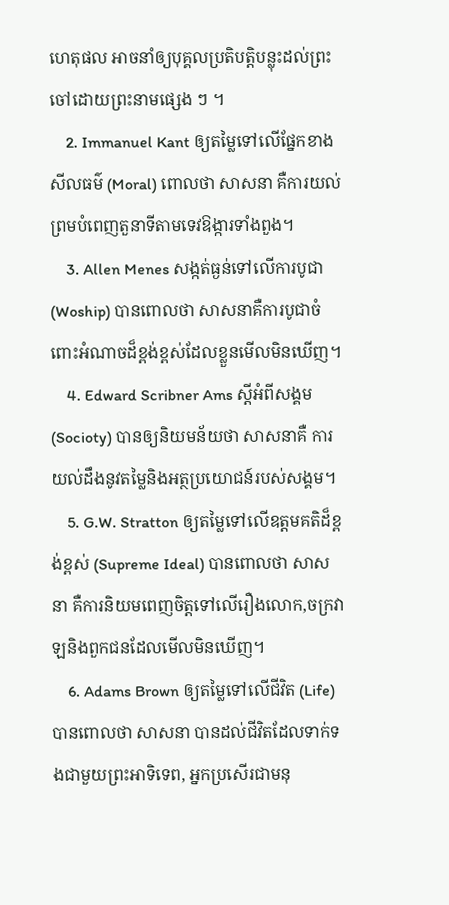ហេតុផល អាចនាំឲ្យបុគ្គលប្រតិបត្តិបន្លុះដល់ព្រះចៅដោយព្រះនាមផ្សេង ៗ ។
    2. Immanuel Kant ឲ្យតម្លៃទៅលើផ្នែកខាងសីលធម៌ (Moral) ពោលថា សាសនា គឺការយល់ព្រមបំពេញតួនាទីតាមទេវឱង្ការទាំងពួង។
    3. Allen Menes សង្កត់ធ្ងន់ទៅលើការបូជា (Woship) បានពោលថា សាសនាគឺការបូជាចំពោះអំណាចដ៏ខ្ពង់ខ្ពស់ដែលខ្លួនមើលមិនឃើញ។
    4. Edward Scribner Ams ស្ដីអំពីសង្គម (Socioty) បានឲ្យនិយមន័យថា សាសនាគឺ ការយល់ដឹងនូវតម្លៃនិងអត្ថប្រយោជន៍របស់សង្គម។
    5. G.W. Stratton ឲ្យតម្លៃទៅលើឧត្តមគតិដ៏ខ្ពង់ខ្ពស់ (Supreme Ideal) បានពោលថា សាសនា គឺការនិយមពេញចិត្តទៅលើរឿងលោក,ចក្រវាឡនិងពួកជនដែលមើលមិនឃើញ។
    6. Adams Brown ឲ្យតម្លៃទៅលើជីវិត (Life) បានពោលថា សាសនា បានដល់ជីវិតដែលទាក់ទងជាមួយព្រះអាទិទេព, អ្នកប្រសើរជាមនុ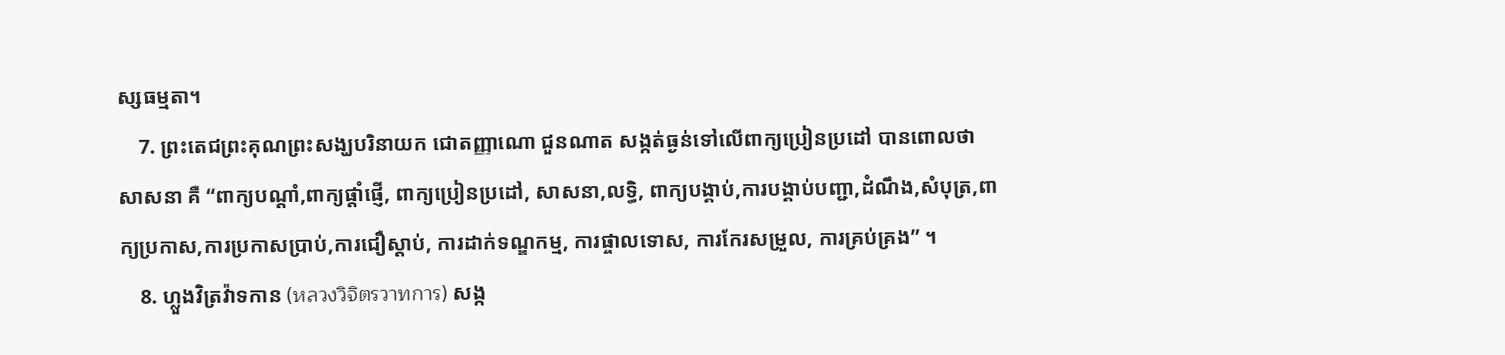ស្សធម្មតា។
    7. ព្រះតេជព្រះគុណព្រះសង្ឃបរិនាយក ជោតញ្ញាណោ ជួនណាត សង្កត់ធ្ងន់ទៅលើពាក្យប្រៀនប្រដៅ បានពោលថា សាសនា គឺ “ពាក្យបណ្ដាំ,ពាក្យផ្ដាំផ្ញើ, ពាក្យប្រៀនប្រដៅ, សាសនា,លទ្ធិ, ពាក្យបង្គាប់,ការបង្គាប់បញ្ជា,ដំណឹង,សំបុត្រ,ពាក្យប្រកាស,ការប្រកាសប្រាប់,ការជឿស្ដាប់, ការដាក់ទណ្ឌកម្ម, ការផ្ចាលទោស, ការកែរសម្រួល, ការគ្រប់គ្រង” ។
    8. ហ្លួងវិត្រវ៉ាទកាន (หลวงวิจิตรวาทการ) សង្ក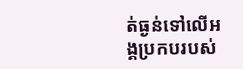ត់ធ្ងន់ទៅលើអង្គប្រកបរបស់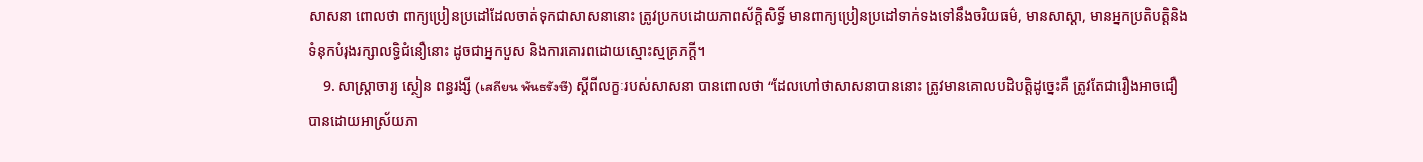សាសនា ពោលថា ពាក្យប្រៀនប្រដៅដែលចាត់ទុកជាសាសនានោះ ត្រូវប្រកបដោយភាពស័ក្តិសិទ្ធិ៍ មានពាក្យប្រៀនប្រដៅទាក់ទងទៅនឹងចរិយធម៌, មានសាស្ដា, មានអ្នកប្រតិបត្តិនិងទំនុកបំរុងរក្សាលទ្ធិជំនឿនោះ ដូចជាអ្នកបួស និងការគោរពដោយស្មោះស្មគ្រភក្តី។
    9. សាស្ត្រាចារ្យ ស្ថៀន ពន្ធរង្សី (เสถียน พันธรังษี) ស្តីពីលក្ខៈរបស់សាសនា បានពោលថា “ដែលហៅថាសាសនាបាននោះ ត្រូវមានគោលបដិបត្តិដូច្នេះគឺ ត្រូវតែជារឿងអាចជឿបានដោយអាស្រ័យភា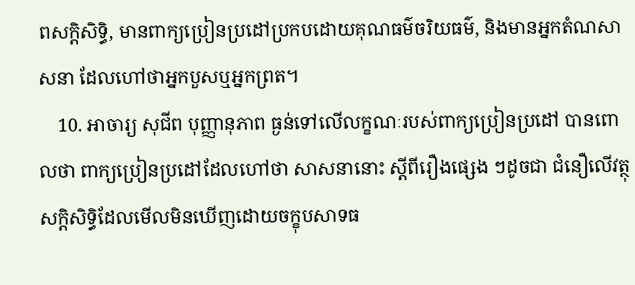ពសក្ដិសិទ្ធិ, មានពាក្យប្រៀនប្រដៅប្រកបដោយគុណធម៌ចរិយធម៌, និងមានអ្នកតំណសាសនា ដែលហៅថាអ្នកបួសឬអ្នកព្រត។
    10. អាចារ្យ សុជីព បុញ្ញានុភាព ធ្ងន់ទៅលើលក្ខណៈរបស់ពាក្យប្រៀនប្រដៅ បានពោលថា ពាក្យប្រៀនប្រដៅដែលហៅថា សាសនានោះ ស្តីពីរឿងផ្សេង ៗដូចជា ជំនឿលើវត្ថុសក្តិសិទ្ធិដែលមើលមិនឃើញដោយចក្ខុបសាទធ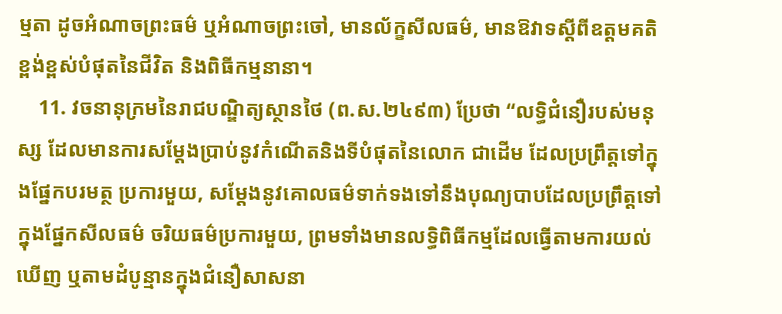ម្មតា ដូចអំណាចព្រះធម៌ ឬអំណាចព្រះចៅ, មានល័ក្ខសីលធម៌, មានឱវាទស្ដីពីឧត្តមគតិខ្ពង់ខ្ពស់បំផុតនៃជីវិត និងពិធីកម្មនានា។
    11. វចនានុក្រមនៃរាជបណ្ឌិត្យស្ថានថៃ (ព.ស.២៤៩៣) ប្រែថា “លទ្ធិជំនឿរបស់មនុស្ស ដែលមានការសម្ដែងប្រាប់នូវកំណើតនិងទីបំផុតនៃលោក ជាដើម ដែលប្រព្រឹត្តទៅក្នុងផ្នែកបរមត្ថ ប្រការមួយ, សម្ដែងនូវគោលធម៌ទាក់ទងទៅនឹងបុណ្យបាបដែលប្រព្រឹត្តទៅក្នុងផ្នែកសីលធម៌ ចរិយធម៌ប្រការមួយ, ព្រមទាំងមានលទ្ធិពិធីកម្មដែលធ្វើតាមការយល់ឃើញ ឬតាមដំបូន្មានក្នុងជំនឿសាសនា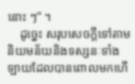នោះ ៗ” ។
    ដូច្នេះ សរុបសេចក្ដីទៅតាមនិយមន័យនិងទស្សនៈទាំងឡាយដែលបានពោលមកហើ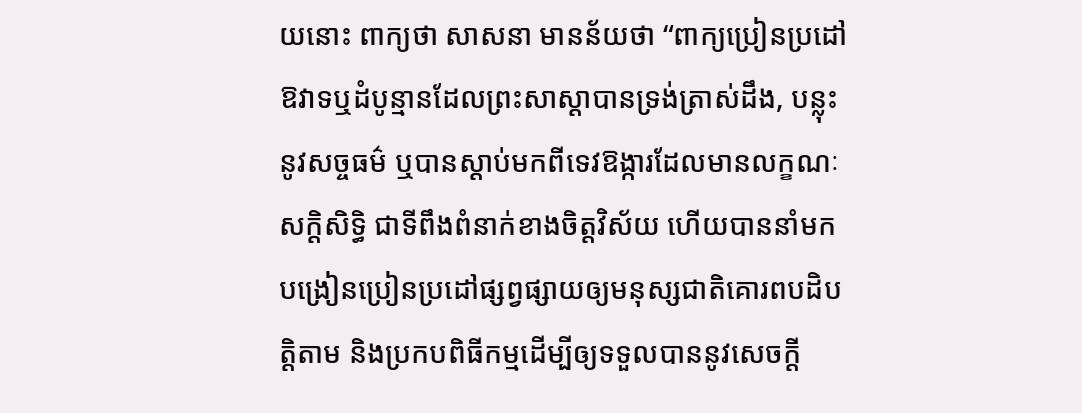យនោះ ពាក្យថា សាសនា មានន័យថា “ពាក្យប្រៀនប្រដៅ ឱវាទឬដំបូន្មានដែលព្រះសាស្ដាបានទ្រង់ត្រាស់ដឹង, បន្លុះនូវសច្ចធម៌ ឬបានស្ដាប់មកពីទេវឱង្ការដែលមានលក្ខណៈសក្ដិសិទ្ធិ ជាទីពឹងពំនាក់ខាងចិត្តវិស័យ ហើយបាននាំមកបង្រៀនប្រៀនប្រដៅផ្សព្វផ្សាយឲ្យមនុស្សជាតិគោរពបដិបត្តិតាម និងប្រកបពិធីកម្មដើម្បីឲ្យទទួលបាននូវសេចក្ដី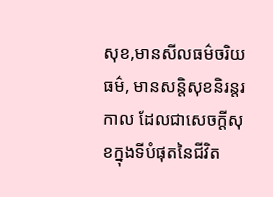សុខ,មានសីលធម៌ចរិយធម៌, មានសន្តិសុខនិរន្តរកាល ដែលជាសេចក្ដីសុខក្នុងទីបំផុតនៃជីវិត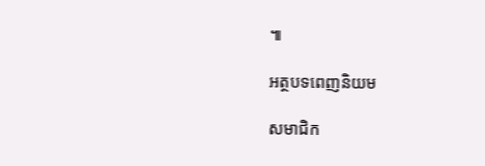៕

អត្ថបទពេញនិយម

សមាជិក